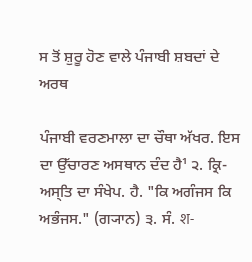ਸ ਤੋਂ ਸ਼ੁਰੂ ਹੋਣ ਵਾਲੇ ਪੰਜਾਬੀ ਸ਼ਬਦਾਂ ਦੇ ਅਰਥ

ਪੰਜਾਬੀ ਵਰਣਮਾਲਾ ਦਾ ਚੌਥਾ ਅੱਖਰ. ਇਸ ਦਾ ਉੱਚਾਰਣ ਅਸਥਾਨ ਦੰਦ ਹੈ¹ ੨. ਕ੍ਰਿ- ਅਸ੍‌ਤਿ ਦਾ ਸੰਖੇਪ. ਹੈ. "ਕਿ ਅਗੰਜਸ ਕਿ ਅਭੰਜਸ." (ਗ੍ਯਾਨ) ੩. ਸੰ. श-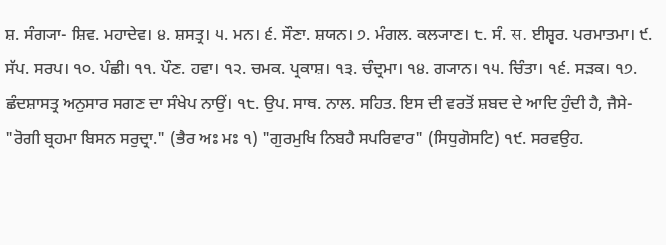ਸ਼. ਸੰਗ੍ਯਾ- ਸ਼ਿਵ. ਮਹਾਦੇਵ। ੪. ਸ਼ਸਤ੍ਰ। ੫. ਮਨ। ੬. ਸੌਣਾ. ਸ਼ਯਨ। ੭. ਮੰਗਲ. ਕਲ੍ਯਾਣ। ੮. ਸੰ. स. ਈਸ਼੍ਵਰ. ਪਰਮਾਤਮਾ। ੯. ਸੱਪ. ਸਰਪ। ੧੦. ਪੰਛੀ। ੧੧. ਪੌਣ. ਹਵਾ। ੧੨. ਚਮਕ. ਪ੍ਰਕਾਸ਼। ੧੩. ਚੰਦ੍ਰਮਾ। ੧੪. ਗ੍ਯਾਨ। ੧੫. ਚਿੰਤਾ। ੧੬. ਸੜਕ। ੧੭. ਛੰਦਸ਼ਾਸਤ੍ਰ ਅਨੁਸਾਰ ਸਗਣ ਦਾ ਸੰਖੇਪ ਨਾਉਂ। ੧੮. ਉਪ. ਸਾਥ. ਨਾਲ. ਸਹਿਤ. ਇਸ ਦੀ ਵਰਤੋਂ ਸ਼ਬਦ ਦੇ ਆਦਿ ਹੁੰਦੀ ਹੈ, ਜੈਸੇ- "ਰੋਗੀ ਬ੍ਰਹਮਾ ਬਿਸਨ ਸਰੁਦ੍ਰਾ." (ਭੈਰ ਅਃ ਮਃ ੧) "ਗੁਰਮੁਖਿ ਨਿਬਹੈ ਸਪਰਿਵਾਰ" (ਸਿਧੁਗੋਸਟਿ) ੧੯. ਸਰਵਉਹ.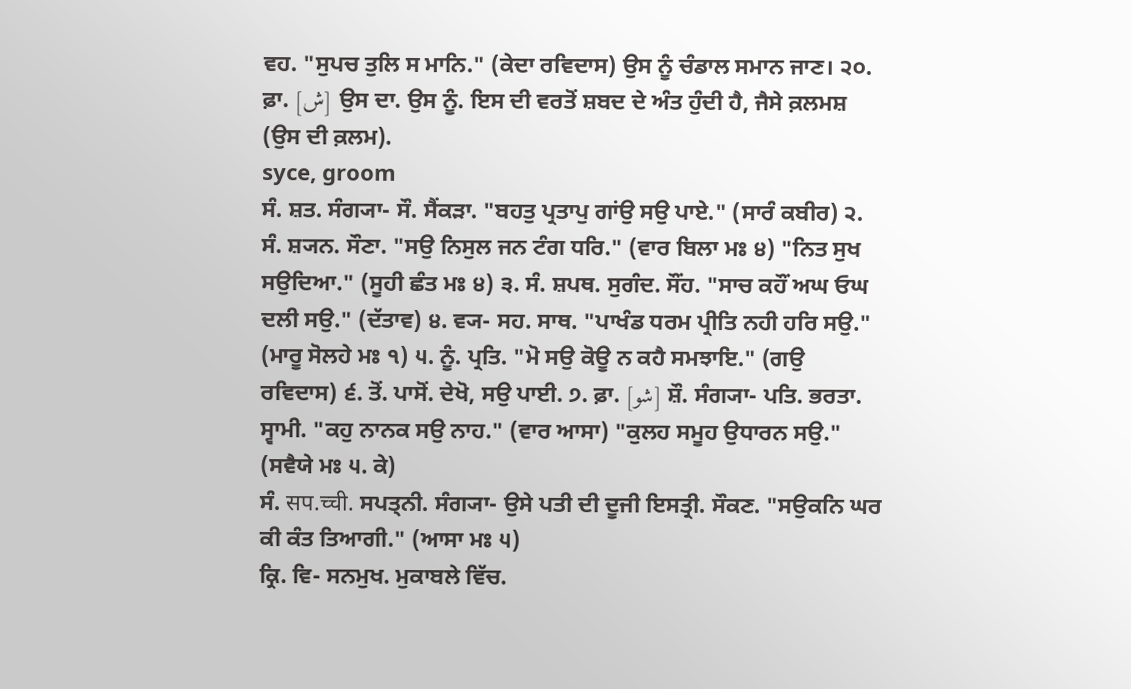ਵਹ. "ਸੁਪਚ ਤੁਲਿ ਸ ਮਾਨਿ." (ਕੇਦਾ ਰਵਿਦਾਸ) ਉਸ ਨੂੰ ਚੰਡਾਲ ਸਮਾਨ ਜਾਣ। ੨੦. ਫ਼ਾ. [ش] ਉਸ ਦਾ. ਉਸ ਨੂੰ. ਇਸ ਦੀ ਵਰਤੋਂ ਸ਼ਬਦ ਦੇ ਅੰਤ ਹੁੰਦੀ ਹੈ, ਜੈਸੇ ਕ਼ਲਮਸ਼ (ਉਸ ਦੀ ਕ਼ਲਮ).
syce, groom
ਸੰ. ਸ਼ਤ. ਸੰਗ੍ਯਾ- ਸੌ. ਸੈਂਕੜਾ. "ਬਹਤੁ ਪ੍ਰਤਾਪੁ ਗਾਂਉ ਸਉ ਪਾਏ." (ਸਾਰੰ ਕਬੀਰ) ੨. ਸੰ. ਸ਼੍ਯਨ. ਸੌਣਾ. "ਸਉ ਨਿਸੁਲ ਜਨ ਟੰਗ ਧਰਿ." (ਵਾਰ ਬਿਲਾ ਮਃ ੪) "ਨਿਤ ਸੁਖ ਸਉਦਿਆ." (ਸੂਹੀ ਛੰਤ ਮਃ ੪) ੩. ਸੰ. ਸ਼ਪਥ. ਸੁਗੰਦ. ਸੌਂਹ. "ਸਾਚ ਕਹੌਂ ਅਘ ਓਘ ਦਲੀ ਸਉ." (ਦੱਤਾਵ) ੪. ਵ੍ਯ- ਸਹ. ਸਾਥ. "ਪਾਖੰਡ ਧਰਮ ਪ੍ਰੀਤਿ ਨਹੀ ਹਰਿ ਸਉ." (ਮਾਰੂ ਸੋਲਹੇ ਮਃ ੧) ੫. ਨੂੰ. ਪ੍ਰਤਿ. "ਮੋ ਸਉ ਕੋਊ ਨ ਕਹੈ ਸਮਝਾਇ." (ਗਉ ਰਵਿਦਾਸ) ੬. ਤੋਂ. ਪਾਸੋਂ. ਦੇਖੋ, ਸਉ ਪਾਈ. ੭. ਫ਼ਾ. [شو] ਸ਼ੌ. ਸੰਗ੍ਯਾ- ਪਤਿ. ਭਰਤਾ. ਸ੍ਵਾਮੀ. "ਕਹੁ ਨਾਨਕ ਸਉ ਨਾਹ." (ਵਾਰ ਆਸਾ) "ਕੁਲਹ ਸਮੂਹ ਉਧਾਰਨ ਸਉ." (ਸਵੈਯੇ ਮਃ ੫. ਕੇ)
ਸੰ. सप.च्ची. ਸਪਤ੍ਨੀ. ਸੰਗ੍ਯਾ- ਉਸੇ ਪਤੀ ਦੀ ਦੂਜੀ ਇਸਤ੍ਰੀ. ਸੌਕਣ. "ਸਉਕਨਿ ਘਰ ਕੀ ਕੰਤ ਤਿਆਗੀ." (ਆਸਾ ਮਃ ੫)
ਕ੍ਰਿ. ਵਿ- ਸਨਮੁਖ. ਮੁਕਾਬਲੇ ਵਿੱਚ.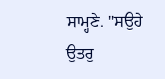ਸਾਮ੍ਹਣੇ. "ਸਉਹੇ ਉਤਰੁ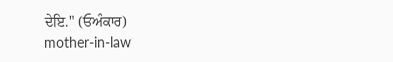ਦੇਇ." (ਓਅੰਕਾਰ)
mother-in-law